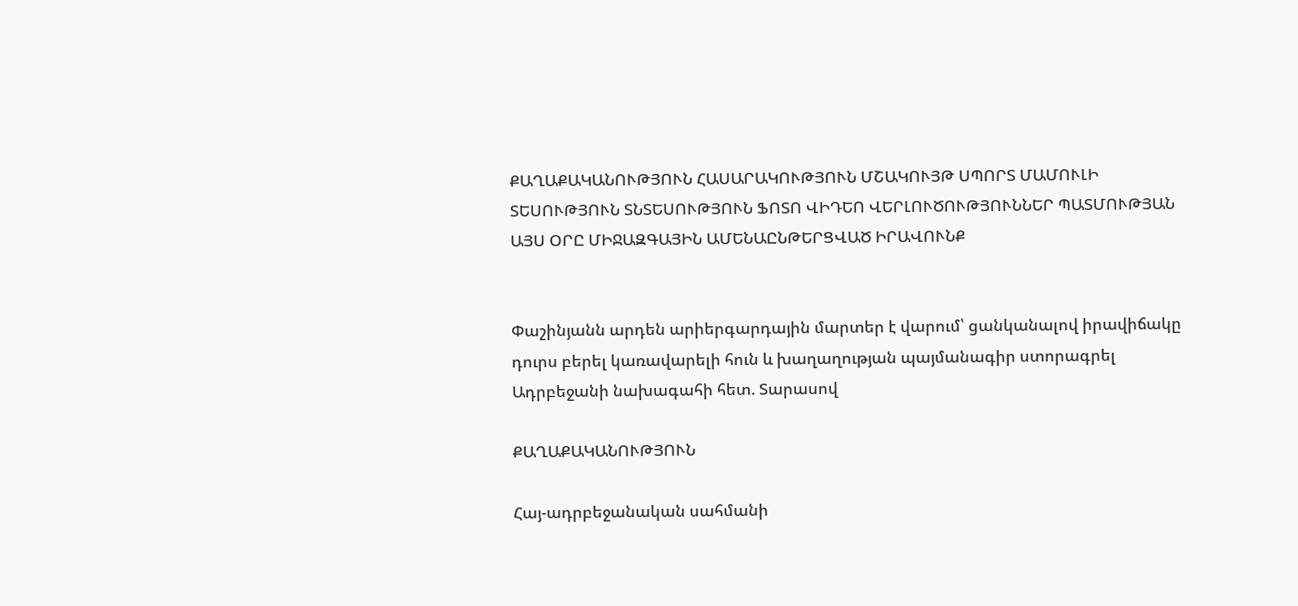ՔԱՂԱՔԱԿԱՆՈՒԹՅՈՒՆ ՀԱՍԱՐԱԿՈՒԹՅՈՒՆ ՄՇԱԿՈՒՅԹ ՍՊՈՐՏ ՄԱՄՈՒԼԻ ՏԵՍՈՒԹՅՈՒՆ ՏՆՏԵՍՈՒԹՅՈՒՆ ՖՈՏՈ ՎԻԴԵՈ ՎԵՐԼՈՒԾՈՒԹՅՈՒՆՆԵՐ ՊԱՏՄՈՒԹՅԱՆ ԱՅՍ ՕՐԸ ՄԻՋԱԶԳԱՅԻՆ ԱՄԵՆԱԸՆԹԵՐՑՎԱԾ ԻՐԱՎՈՒՆՔ


Փաշինյանն արդեն արիերգարդային մարտեր է վարում՝ ցանկանալով իրավիճակը դուրս բերել կառավարելի հուն և խաղաղության պայմանագիր ստորագրել Ադրբեջանի նախագահի հետ. Տարասով

ՔԱՂԱՔԱԿԱՆՈՒԹՅՈՒՆ

Հայ-ադրբեջանական սահմանի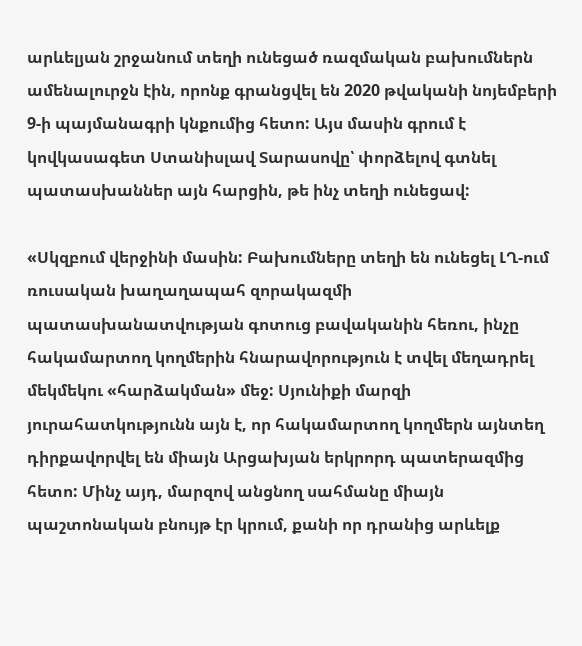արևելյան շրջանում տեղի ունեցած ռազմական բախումներն ամենալուրջն էին, որոնք գրանցվել են 2020 թվականի նոյեմբերի 9-ի պայմանագրի կնքումից հետո: Այս մասին գրում է կովկասագետ Ստանիսլավ Տարասովը՝ փորձելով գտնել պատասխաններ այն հարցին, թե ինչ տեղի ունեցավ:

«Սկզբում վերջինի մասին: Բախումները տեղի են ունեցել ԼՂ-ում ռուսական խաղաղապահ զորակազմի պատասխանատվության գոտուց բավականին հեռու, ինչը հակամարտող կողմերին հնարավորություն է տվել մեղադրել մեկմեկու «հարձակման» մեջ: Սյունիքի մարզի յուրահատկությունն այն է, որ հակամարտող կողմերն այնտեղ դիրքավորվել են միայն Արցախյան երկրորդ պատերազմից հետո: Մինչ այդ, մարզով անցնող սահմանը միայն պաշտոնական բնույթ էր կրում, քանի որ դրանից արևելք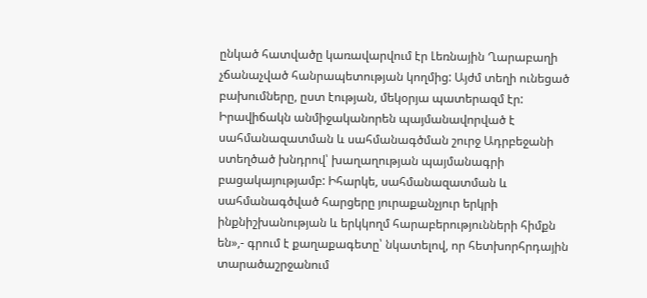ընկած հատվածը կառավարվում էր Լեռնային Ղարաբաղի չճանաչված հանրապետության կողմից: Այժմ տեղի ունեցած բախումները, ըստ էության, մեկօրյա պատերազմ էր: Իրավիճակն անմիջականորեն պայմանավորված է սահմանազատման և սահմանագծման շուրջ Ադրբեջանի ստեղծած խնդրով՝ խաղաղության պայմանագրի բացակայությամբ: Իհարկե, սահմանազատման և սահմանագծված հարցերը յուրաքանչյուր երկրի ինքնիշխանության և երկկողմ հարաբերությունների հիմքն են»,- գրում է քաղաքագետը՝ նկատելով, որ հետխորհրդային տարածաշրջանում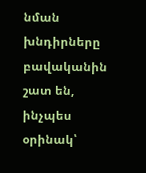նման խնդիրները բավականին շատ են, ինչպես օրինակ՝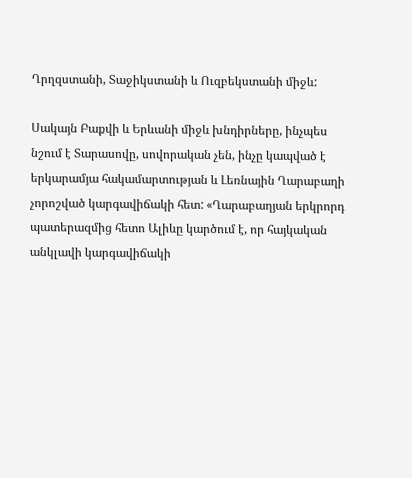Ղրղզստանի, Տաջիկստանի և Ուզբեկստանի միջև:

Սակայն Բաքվի և Երևանի միջև խնդիրները, ինչպես նշում է Տարասովը, սովորական չեն, ինչը կապված է երկարամյա հակամարտության և Լեռնային Ղարաբաղի չորոշված կարգավիճակի հետ: «Ղարաբաղյան երկրորդ պատերազմից հետո Ալիևը կարծում է, որ հայկական անկլավի կարգավիճակի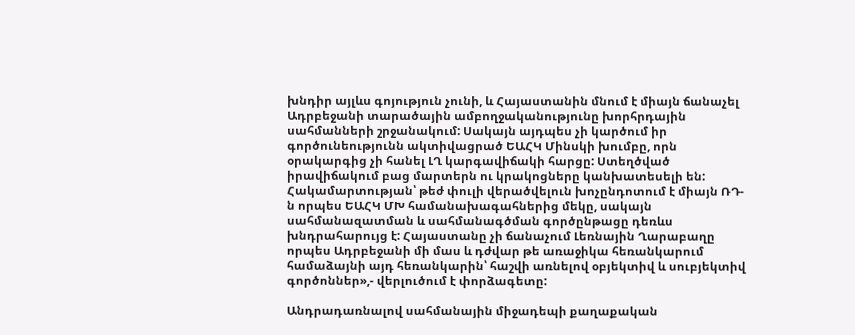խնդիր այլևս գոյություն չունի, և Հայաստանին մնում է միայն ճանաչել Ադրբեջանի տարածային ամբողջականությունը խորհրդային սահմանների շրջանակում: Սակայն այդպես չի կարծում իր գործունեությունն ակտիվացրած ԵԱՀԿ Մինսկի խումբը, որն օրակարգից չի հանել ԼՂ կարգավիճակի հարցը: Ստեղծված իրավիճակում բաց մարտերն ու կրակոցները կանխատեսելի են: Հակամարտության՝ թեժ փուլի վերածվելուն խոչընդոտում է միայն ՌԴ-ն որպես ԵԱՀԿ ՄԽ համանախագահներից մեկը, սակայն սահմանազատման և սահմանագծման գործընթացը դեռևս խնդրահարույց է: Հայաստանը չի ճանաչում Լեռնային Ղարաբաղը որպես Ադրբեջանի մի մաս և դժվար թե առաջիկա հեռանկարում համաձայնի այդ հեռանկարին՝ հաշվի առնելով օբյեկտիվ և սուբյեկտիվ գործոններ»,- վերլուծում է փորձագետը:

Անդրադառնալով սահմանային միջադեպի քաղաքական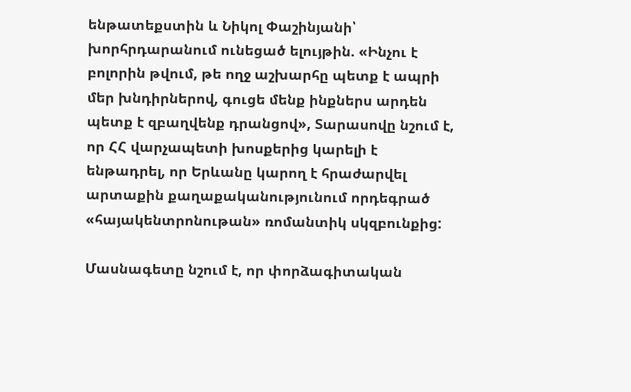ենթատեքստին և Նիկոլ Փաշինյանի՝ խորհրդարանում ունեցած ելույթին. «Ինչու է բոլորին թվում, թե ողջ աշխարհը պետք է ապրի մեր խնդիրներով, գուցե մենք ինքներս արդեն պետք է զբաղվենք դրանցով», Տարասովը նշում է, որ ՀՀ վարչապետի խոսքերից կարելի է ենթադրել, որ Երևանը կարող է հրաժարվել արտաքին քաղաքականությունում որդեգրած «հայակենտրոնութան» ռոմանտիկ սկզբունքից:

Մասնագետը նշում է, որ փորձագիտական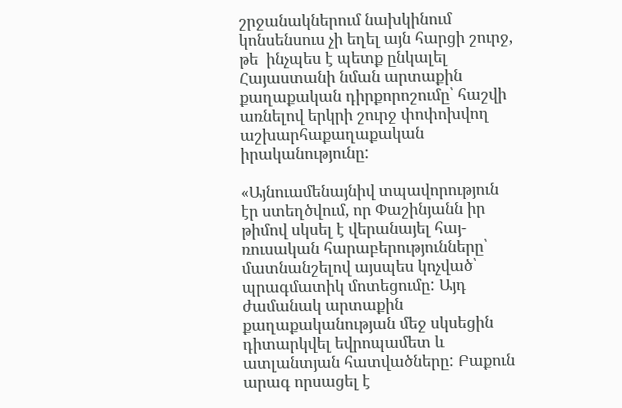շրջանակներում նախկինում կոնսենսուս չի եղել այն հարցի շուրջ, թե  ինչպես է պետք ընկալել Հայաստանի նման արտաքին քաղաքական դիրքորոշումը՝ հաշվի առնելով երկրի շուրջ փոփոխվող աշխարհաքաղաքական իրականությունը:

«Այնուամենայնիվ տպավորություն էր ստեղծվում, որ Փաշինյանն իր թիմով սկսել է վերանայել հայ-ռուսական հարաբերությունները՝ մատնանշելով այսպես կոչված՝ պրագմատիկ մոտեցումը: Այդ ժամանակ արտաքին քաղաքականության մեջ սկսեցին դիտարկվել եվրոպամետ և ատլանտյան հատվածները: Բաքուն արագ որսացել է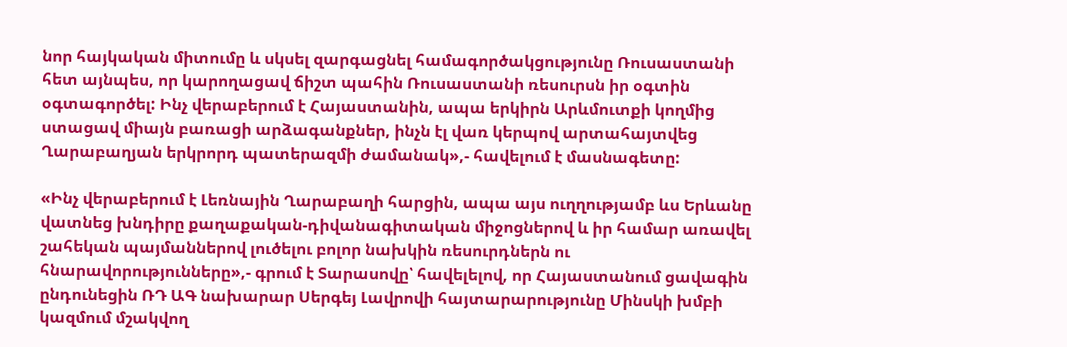նոր հայկական միտումը և սկսել զարգացնել համագործակցությունը Ռուսաստանի հետ այնպես, որ կարողացավ ճիշտ պահին Ռուսաստանի ռեսուրսն իր օգտին օգտագործել: Ինչ վերաբերում է Հայաստանին, ապա երկիրն Արևմուտքի կողմից ստացավ միայն բառացի արձագանքներ, ինչն էլ վառ կերպով արտահայտվեց Ղարաբաղյան երկրորդ պատերազմի ժամանակ»,- հավելում է մասնագետը:

«Ինչ վերաբերում է Լեռնային Ղարաբաղի հարցին, ապա այս ուղղությամբ ևս Երևանը վատնեց խնդիրը քաղաքական-դիվանագիտական միջոցներով և իր համար առավել շահեկան պայմաններով լուծելու բոլոր նախկին ռեսուրդներն ու հնարավորությունները»,- գրում է Տարասովը՝ հավելելով, որ Հայաստանում ցավագին ընդունեցին ՌԴ ԱԳ նախարար Սերգեյ Լավրովի հայտարարությունը Մինսկի խմբի կազմում մշակվող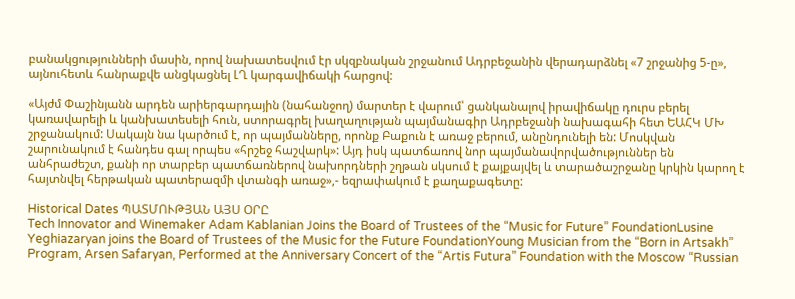բանակցությունների մասին, որով նախատեսվում էր սկզբնական շրջանում Ադրբեջանին վերադարձնել «7 շրջանից 5-ը», այնուհետև հանրաքվե անցկացնել ԼՂ կարգավիճակի հարցով:

«Այժմ Փաշինյանն արդեն արիերգարդային (նահանջող) մարտեր է վարում՝ ցանկանալով իրավիճակը դուրս բերել կառավարելի և կանխատեսելի հուն, ստորագրել խաղաղության պայմանագիր Ադրբեջանի նախագահի հետ ԵԱՀԿ ՄԽ շրջանակում: Սակայն նա կարծում է, որ պայմանները, որոնք Բաքուն է առաջ բերում, անընդունելի են: Մոսկվան շարունակում է հանդես գալ որպես «հրշեջ հաշվարկ»: Այդ իսկ պատճառով նոր պայմանավորվածություններ են անհրաժեշտ, քանի որ տարբեր պատճառներով նախորդների շղթան սկսում է քայքայվել և տարածաշրջանը կրկին կարող է հայտնվել հերթական պատերազմի վտանգի առաջ»,- եզրափակում է քաղաքագետը:

Historical Dates ՊԱՏՄՈՒԹՅԱՆ ԱՅՍ ՕՐԸ
Tech Innovator and Winemaker Adam Kablanian Joins the Board of Trustees of the “Music for Future” FoundationLusine Yeghiazaryan joins the Board of Trustees of the Music for the Future FoundationYoung Musician from the “Born in Artsakh” Program, Arsen Safaryan, Performed at the Anniversary Concert of the “Artis Futura” Foundation with the Moscow “Russian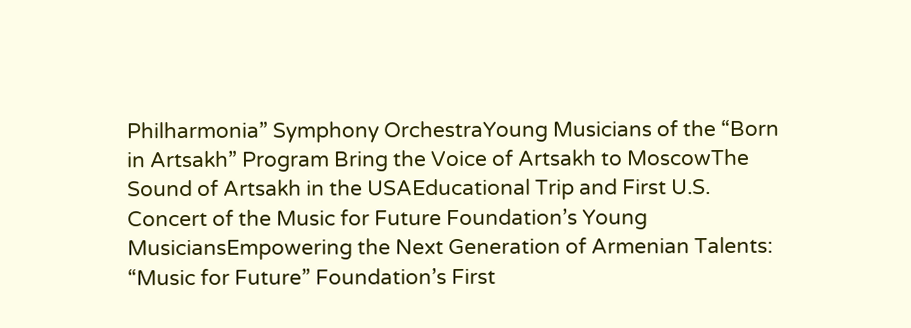Philharmonia” Symphony OrchestraYoung Musicians of the “Born in Artsakh” Program Bring the Voice of Artsakh to MoscowThe Sound of Artsakh in the USAEducational Trip and First U.S. Concert of the Music for Future Foundation’s Young MusiciansEmpowering the Next Generation of Armenian Talents: “Music for Future” Foundation’s First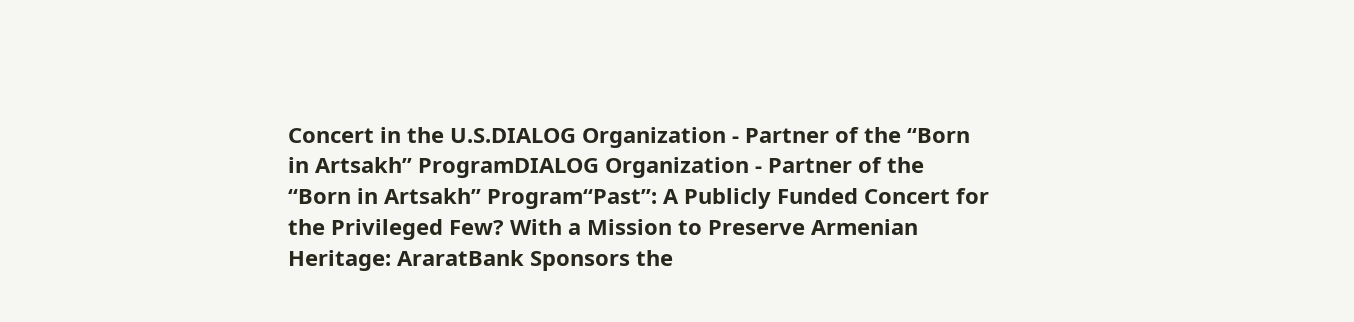Concert in the U.S.DIALOG Organization - Partner of the “Born in Artsakh” ProgramDIALOG Organization - Partner of the “Born in Artsakh” Program“Past”: A Publicly Funded Concert for the Privileged Few? With a Mission to Preserve Armenian Heritage: AraratBank Sponsors the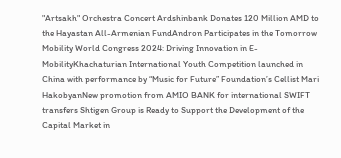"Artsakh" Orchestra Concert Ardshinbank Donates 120 Million AMD to the Hayastan All-Armenian FundAndron Participates in the Tomorrow Mobility World Congress 2024: Driving Innovation in E-MobilityKhachaturian International Youth Competition launched in China with performance by “Music for Future” Foundation’s Cellist Mari HakobyanNew promotion from AMIO BANK for international SWIFT transfers Shtigen Group is Ready to Support the Development of the Capital Market in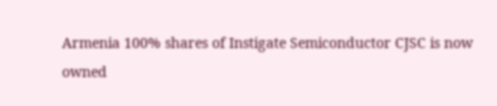Armenia 100% shares of Instigate Semiconductor CJSC is now owned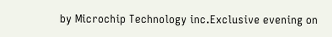by Microchip Technology inc.Exclusive evening on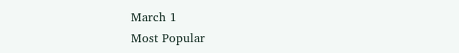March 1
Most Popular